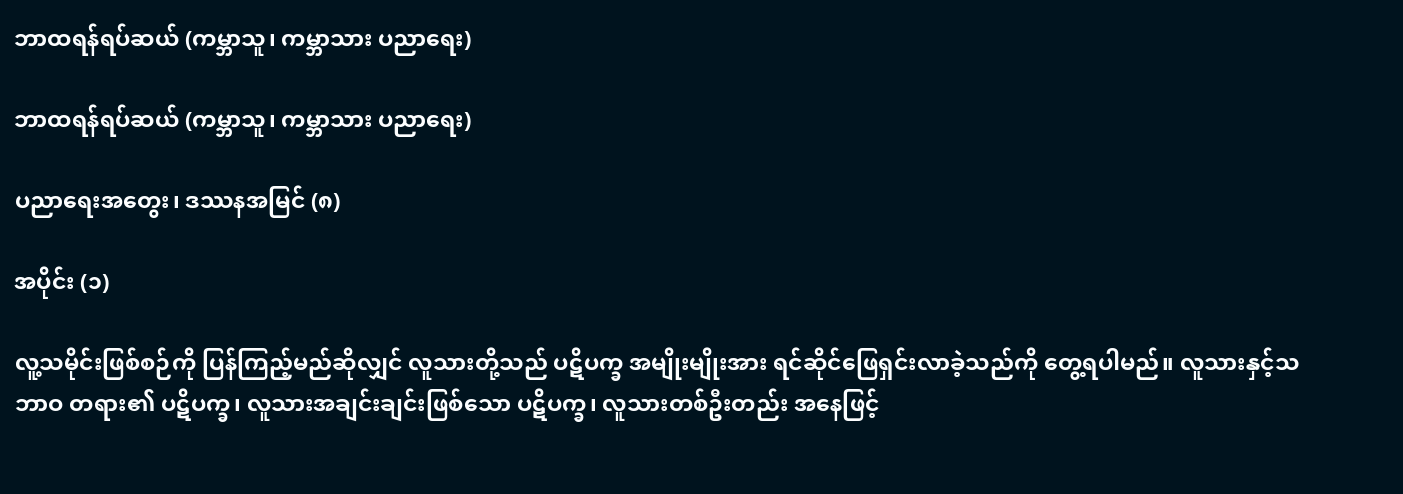ဘာထရန်ရပ်ဆယ် (ကမ္ဘာသူ၊ ကမ္ဘာသား ပညာရေး)

ဘာထရန်ရပ်ဆယ် (ကမ္ဘာသူ၊ ကမ္ဘာသား ပညာရေး)

ပညာရေးအတွေး၊ ဒဿနအမြင် (၈)

အပိုင်း (၁)

လူ့သမိုင်းဖြစ်စဉ်ကို ပြန်ကြည့်မည်ဆိုလျှင် လူသားတို့သည် ပဋိပက္ခ အမျိုးမျိုးအား ရင်ဆိုင်ဖြေရှင်းလာခဲ့သည်ကို တွေ့ရပါမည်။ လူသားနှင့်သဘာဝ တရား၏ ပဋိပက္ခ၊ လူသားအချင်းချင်းဖြစ်သော ပဋိပက္ခ၊ လူသားတစ်ဦးတည်း အနေဖြင့်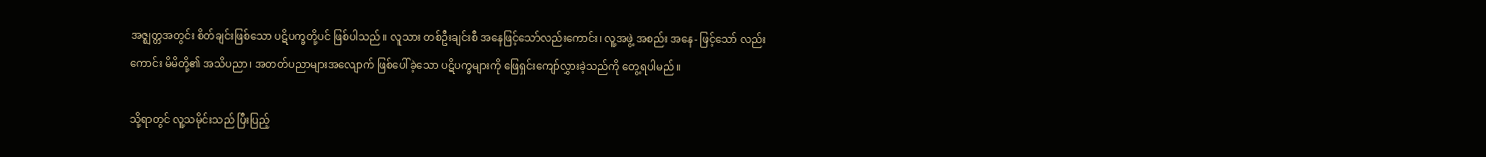အဇ္ဈတ္တအတွင်း စိတ်ချင်းဖြစ်သော ပဋိပက္ခတို့ပင် ဖြစ်ပါသည်။ လူသား တစ်ဦးချင်းစီ အနေဖြင့်သော်လည်းကောင်း၊ လူ့အဖွဲ့ အစည်း အနေ- ဖြင့်သော် လည်းကောင်း မိမိတို့၏ အသိပညာ၊ အတတ်ပညာများအလျောက် ဖြစ်ပေါ်ခဲ့သော ပဋိပက္ခများကို ဖြေရှင်းကျော်လွှားခဲ့သည်ကို တွေ့ရပါမည်။

သို့ရာတွင် လူ့သမိုင်းသည် ပြီးပြည့်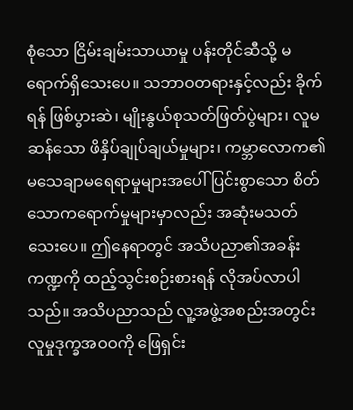စုံသော ငြိမ်းချမ်းသာယာမှု ပန်းတိုင်ဆီသို့ မရောက်ရှိသေးပေ။ သဘာဝတရားနှင့်လည်း ခိုက်ရန် ဖြစ်ပွားဆဲ၊ မျိုးနွယ်စုသတ်ဖြတ်ပွဲများ၊ လူမဆန်သော ဖိနှိပ်ချုပ်ချယ်မှုများ၊ ကမ္ဘာလောက၏ မသေချာမရေရာမှုများအပေါ် ပြင်းစွာသော စိတ်သောကရောက်မှုများမှာလည်း အဆုံးမသတ်သေးပေ။ ဤနေရာတွင် အသိပညာ၏အခန်းကဏ္ဍကို ထည့်သွင်းစဉ်းစားရန် လိုအပ်လာပါသည်။ အသိပညာသည် လူ့အဖွဲ့အစည်းအတွင်း လူမှုဒုက္ခအဝဝကို ဖြေရှင်း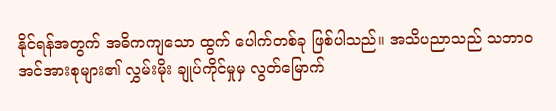နိုင်ရန်အတွက် အဓိကကျသော ထွက် ပေါက်တစ်ခု ဖြစ်ပါသည်။ အသိပညာသည် သဘာဝအင်အားစုများ၏ လွှမ်းမိုး ချုပ်ကိုင်မှုမှ လွတ်မြောက်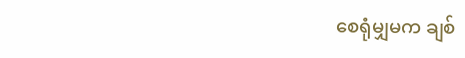စေရုံမျှမက ချစ်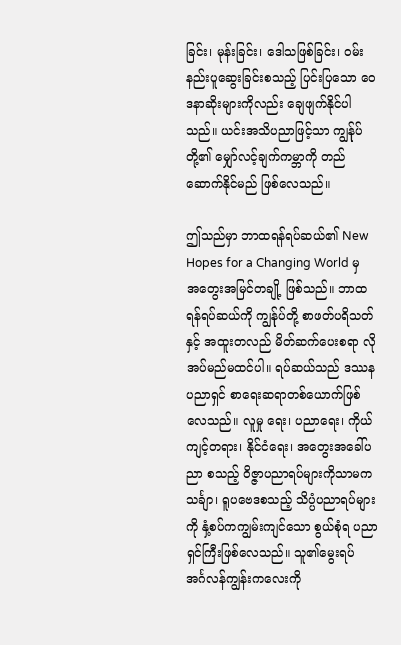ခြင်း၊ မုန်းခြင်း၊ ဒေါသဖြစ်ခြင်း၊ ဝမ်း နည်းပူဆွေးခြင်းစသည့် ပြင်းပြသော ဝေဒနာဆိုးများကိုလည်း ချေဖျက်နိုင်ပါ သည်။ ယင်းအသိပညာဖြင့်သာ ကျွန်ုပ်တို့၏ မျှော်လင့်ချက်ကမ္ဘာကို တည် ဆောက်နိုင်မည် ဖြစ်လေသည်။

ဤသည်မှာ ဘာထရန်ရပ်ဆယ်၏ New Hopes for a Changing World မှ အတွေးအမြင်တချို့ ဖြစ်သည်။ ဘာထရန်ရပ်ဆယ်ကို ကျွန်ုပ်တို့ စာဖတ်ပရိသတ်နှင့် အထူးတလည် မိတ်ဆက်ပေးစရာ လိုအပ်မည်မထင်ပါ။ ရပ်ဆယ်သည် ဒဿနပညာရှင် စာရေးဆရာတစ်ယောက်ဖြစ်လေသည်။ လူမှု ရေး၊ ပညာရေး၊ ကိုယ်ကျင့်တရား၊ နိုင်ငံရေး၊ အတွေးအခေါ်ပညာ စသည့် ဝိဇ္ဇာပညာရပ်များကိုသာမက သင်္ချာ၊ ရူပဗေဒစသည့် သိပ္ပံပညာရပ်များကို နှံ့စပ်ကကျွမ်းကျင်သော စွယ်စုံရ ပညာရှင်ကြီးဖြစ်လေသည်။ သူ၏မွေးရပ် အင်္ဂလန်ကျွန်းကလေးကို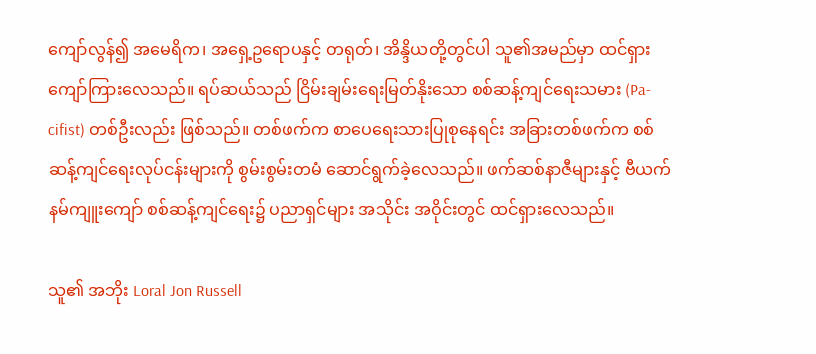ကျော်လွန်၍ အမေရိက၊ အရှေ့ဥရောပနှင့် တရုတ်၊ အိန္ဒိယတို့တွင်ပါ သူ၏အမည်မှာ ထင်ရှားကျော်ကြားလေသည်။ ရပ်ဆယ်သည် ငြိမ်းချမ်းရေးမြတ်နိုးသော စစ်ဆန့်ကျင်ရေးသမား (Pa-cifist) တစ်ဦးလည်း ဖြစ်သည်။ တစ်ဖက်က စာပေရေးသားပြုစုနေရင်း အခြားတစ်ဖက်က စစ်ဆန့်ကျင်ရေးလုပ်ငန်းများကို စွမ်းစွမ်းတမံ ဆောင်ရွက်ခဲ့လေသည်။ ဖက်ဆစ်နာဇီများနှင့် ဗီယက်နမ်ကျူးကျော် စစ်ဆန့်ကျင်ရေး၌ ပညာရှင်များ အသိုင်း အဝိုင်းတွင် ထင်ရှားလေသည်။

သူ၏ အဘိုး Loral Jon Russell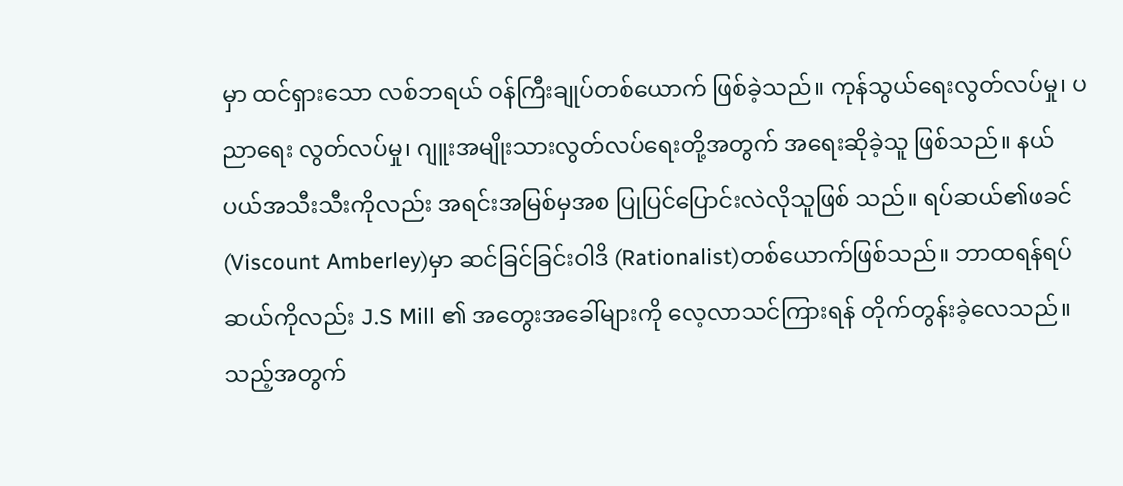မှာ ထင်ရှားသော လစ်ဘရယ် ဝန်ကြီးချုပ်တစ်ယောက် ဖြစ်ခဲ့သည်။ ကုန်သွယ်ရေးလွတ်လပ်မှု၊ ပညာရေး လွတ်လပ်မှု၊ ဂျူးအမျိုးသားလွတ်လပ်ရေးတို့အတွက် အရေးဆိုခဲ့သူ ဖြစ်သည်။ နယ်ပယ်အသီးသီးကိုလည်း အရင်းအမြစ်မှအစ ပြုပြင်ပြောင်းလဲလိုသူဖြစ် သည်။ ရပ်ဆယ်၏ဖခင် (Viscount Amberley)မှာ ဆင်ခြင်ခြင်းဝါဒိ (Rationalist)တစ်ယောက်ဖြစ်သည်။ ဘာထရန်ရပ်ဆယ်ကိုလည်း J.S Mill ၏ အတွေးအခေါ်များကို လေ့လာသင်ကြားရန် တိုက်တွန်းခဲ့လေသည်။ သည့်အတွက်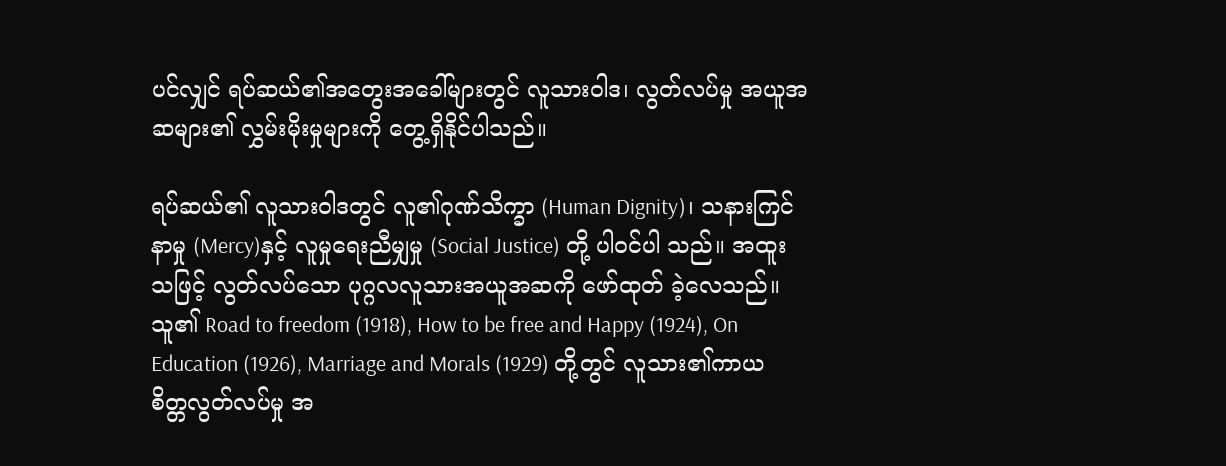ပင်လျှင် ရပ်ဆယ်၏အတွေးအခေါ်များတွင် လူသားဝါဒ၊ လွတ်လပ်မှု အယူအဆများ၏ လွှမ်းမိုးမှုများကို တွေ့ရှိနိုင်ပါသည်။

ရပ်ဆယ်၏ လူသားဝါဒတွင် လူ၏ဂုဏ်သိက္ခာ (Human Dignity)၊ သနားကြင်နာမှု (Mercy)နှင့် လူမှုရေးညီမျှမှု (Social Justice) တို့ ပါဝင်ပါ သည်။ အထူးသဖြင့် လွတ်လပ်သော ပုဂ္ဂလလူသားအယူအဆကို ဖော်ထုတ် ခဲ့လေသည်။ သူ၏ Road to freedom (1918), How to be free and Happy (1924), On Education (1926), Marriage and Morals (1929) တို့တွင် လူသား၏ကာယစိတ္တလွတ်လပ်မှု အ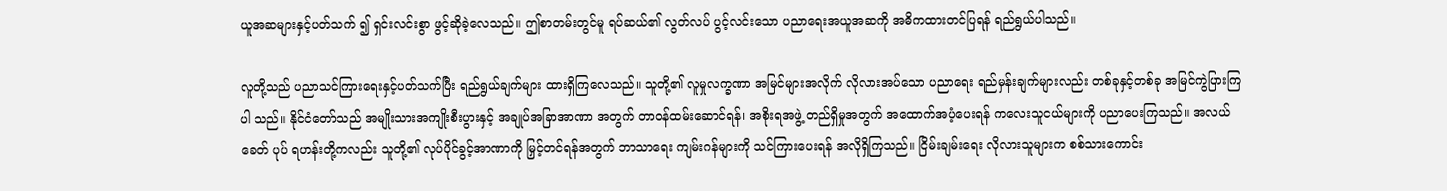ယူအဆများနှင့်ပတ်သက် ၍ ရှင်းလင်းစွာ ဖွင့်ဆိုခဲ့လေသည်။ ဤစာတမ်းတွင်မူ ရပ်ဆယ်၏ လွတ်လပ် ပွင့်လင်းသော ပညာရေးအယူအဆကို အဓိကထားတင်ပြရန် ရည်ရွယ်ပါသည်။

လူတို့သည် ပညာသင်ကြားရေးနှင့်ပတ်သက်ပြီး ရည်ရွယ်ချက်များ ထားရှိကြလေသည်။ သူတို့၏ လူမှုလက္ခဏာ အမြင်များအလိုက် လိုလားအပ်သော ပညာရေး ရည်မှန်းချက်များလည်း တစ်ခုနှင့်တစ်ခု အမြင်ကွဲပြားကြပါ သည်။ နိုင်ငံတော်သည် အမျိုးသားအကျိုးစီးပွားနှင့် အချုပ်အခြာအာဏာ အတွက် တာဝန်ထမ်းဆောင်ရန်၊ အစိုးရအဖွဲ့ တည်ရှိမှုအတွက် အထောက်အပံ့ပေးရန် ကလေးသူငယ်များကို ပညာပေးကြသည်။ အလယ်ခေတ် ပုပ် ရဟန်းတို့ကလည်း သူတို့၏ လုပ်ပိုင်ခွင့်အာဏာကို မြှင့်တင်ရန်အတွက် ဘာသာရေး ကျမ်းဂန်များကို သင်ကြားပေးရန် အလိုရှိကြသည်။ ငြိမ်းချမ်းရေး လိုလားသူများက စစ်သားကောင်း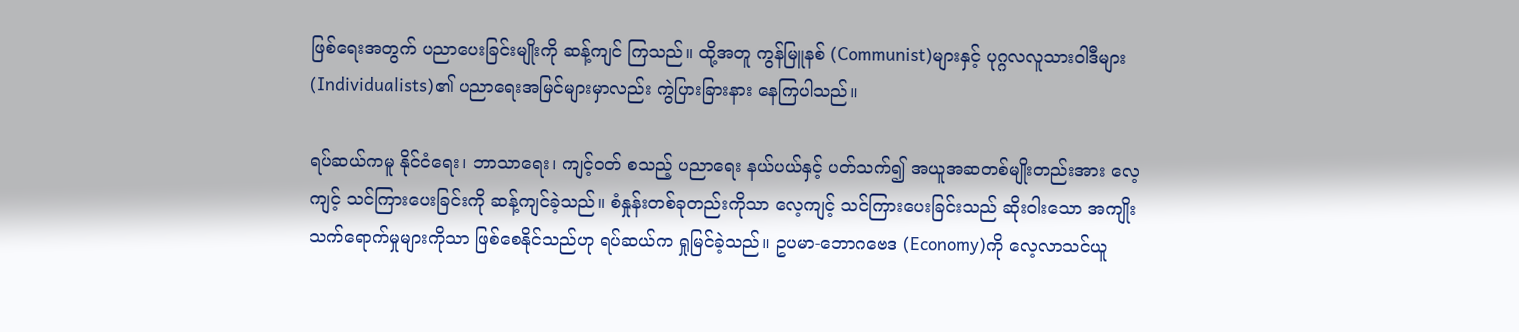ဖြစ်ရေးအတွက် ပညာပေးခြင်းမျိုးကို ဆန့်ကျင် ကြသည်။ ထို့အတူ ကွန်မြူနစ် (Communist)များနှင့် ပုဂ္ဂလလူသားဝါဒီများ (Individualists)၏ ပညာရေးအမြင်များမှာလည်း ကွဲပြားခြားနား နေကြပါသည်။

ရပ်ဆယ်ကမူ နိုင်ငံရေး၊ ဘာသာရေး၊ ကျင့်ဝတ် စသည့် ပညာရေး နယ်ပယ်နှင့် ပတ်သက်၍ အယူအဆတစ်မျိုးတည်းအား လေ့ကျင့် သင်ကြားပေးခြင်းကို ဆန့်ကျင်ခဲ့သည်။ စံနှုန်းတစ်ခုတည်းကိုသာ လေ့ကျင့် သင်ကြားပေးခြင်းသည် ဆိုးဝါးသော အကျိုးသက်ရောက်မှုများကိုသာ ဖြစ်စေနိုင်သည်ဟု ရပ်ဆယ်က ရှုမြင်ခဲ့သည်။ ဥပမာ-ဘောဂဗေဒ (Economy)ကို လေ့လာသင်ယူ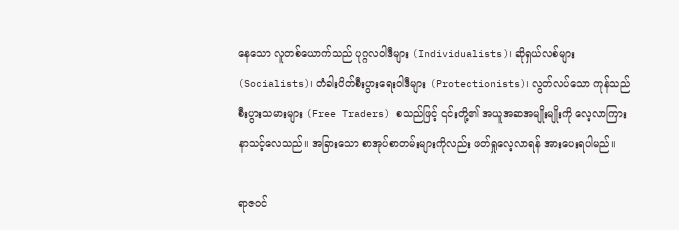နေသော လူတစ်ယောက်သည် ပုဂ္ဂလဝါဒီများ (Individualists)၊ ဆိုရှယ်လစ်များ (Socialists)၊ တံခါးပိတ်စီးပွားရေးဝါဒီများ (Protectionists)၊ လွတ်လပ်သော ကုန်သည်စီးပွားသမားများ (Free Traders) စသည်ဖြင့် ၎င်းတို့၏ အယူအဆအမျိုးမျိုးကို လေ့လာကြားနာသင့်လေသည်။ အခြားသော စာအုပ်စာတမ်းများကိုလည်း ဖတ်ရှုလေ့လာရန် အားပေးရပါမည်။

ရာဇဝင်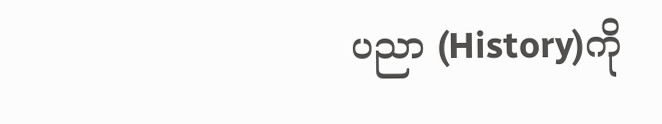ပညာ (History)ကို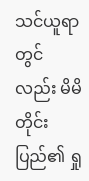သင်ယူရာတွင်လည်း မိမိတိုင်းပြည်၏ ရှု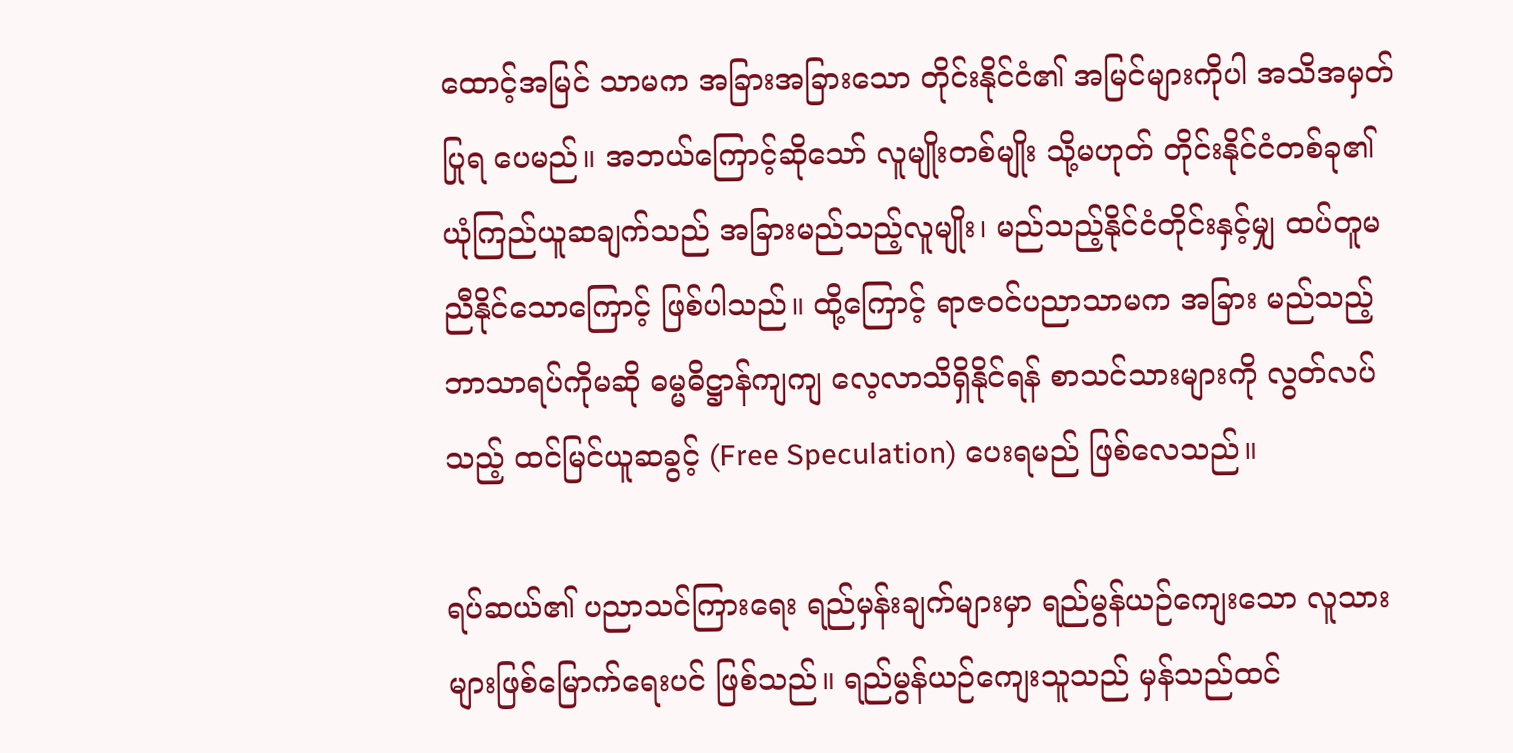ထောင့်အမြင် သာမက အခြားအခြားသော တိုင်းနိုင်ငံ၏ အမြင်များကိုပါ အသိအမှတ်ပြုရ ပေမည်။ အဘယ်ကြောင့်ဆိုသော် လူမျိုးတစ်မျိုး သို့မဟုတ် တိုင်းနိုင်ငံတစ်ခု၏ ယုံကြည်ယူဆချက်သည် အခြားမည်သည့်လူမျိုး၊ မည်သည့်နိုင်ငံတိုင်းနှင့်မျှ ထပ်တူမညီနိုင်သောကြောင့် ဖြစ်ပါသည်။ ထို့ကြောင့် ရာဇဝင်ပညာသာမက အခြား မည်သည့်ဘာသာရပ်ကိုမဆို ဓမ္မဓိဋ္ဌာန်ကျကျ လေ့လာသိရှိနိုင်ရန် စာသင်သားများကို လွတ်လပ်သည့် ထင်မြင်ယူဆခွင့် (Free Speculation) ပေးရမည် ဖြစ်လေသည်။

ရပ်ဆယ်၏ ပညာသင်ကြားရေး ရည်မှန်းချက်များမှာ ရည်မွန်ယဉ်ကျေးသော လူသားများဖြစ်မြောက်ရေးပင် ဖြစ်သည်။ ရည်မွန်ယဉ်ကျေးသူသည် မှန်သည်ထင်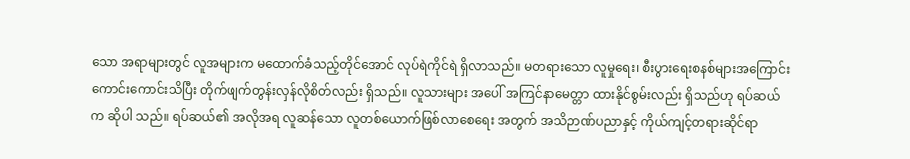သော အရာများတွင် လူအများက မထောက်ခံသည့်တိုင်အောင် လုပ်ရဲကိုင်ရဲ ရှိလာသည်။ မတရားသော လူမှုရေး၊ စီးပွားရေးစနစ်များအကြောင်း ကောင်းကောင်းသိပြီး တိုက်ဖျက်တွန်းလှန်လိုစိတ်လည်း ရှိသည်။ လူသားများ အပေါ် အကြင်နာမေတ္တာ ထားနိုင်စွမ်းလည်း ရှိသည်ဟု ရပ်ဆယ်က ဆိုပါ သည်။ ရပ်ဆယ်၏ အလိုအရ လူဆန်သော လူတစ်ယောက်ဖြစ်လာစေရေး အတွက် အသိဉာဏ်ပညာနှင့် ကိုယ်ကျင့်တရားဆိုင်ရာ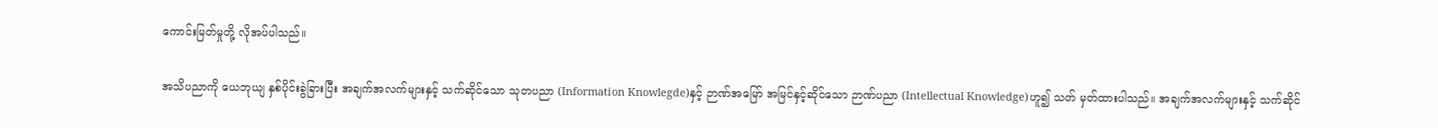ကောင်းမြတ်မှုတို့ လိုအပ်ပါသည်။

အသိပညာကို ယေဘုယျ နှစ်ပိုင်းခွဲခြားပြီး အချက်အလက်များနှင့် သက်ဆိုင်သော သုတပညာ (Information Knowlegde)နှင့် ဉာဏ်အမြော် အမြင်နှင့်ဆိုင်သော ဉာဏ်ပညာ (Intellectual Knowledge)ဟူ၍ သတ် မှတ်ထားပါသည်။ အချက်အလက်များနှင့် သက်ဆိုင်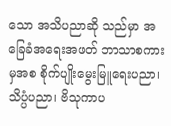သော အသိပညာဆို သည်မှာ အခြေခံအရေးအဖတ် ဘာသာစကားမှအစ စိုက်ပျိုးမွေးမြူရေးပညာ၊ သိပ္ပံပညာ၊ ဗိသုကာပ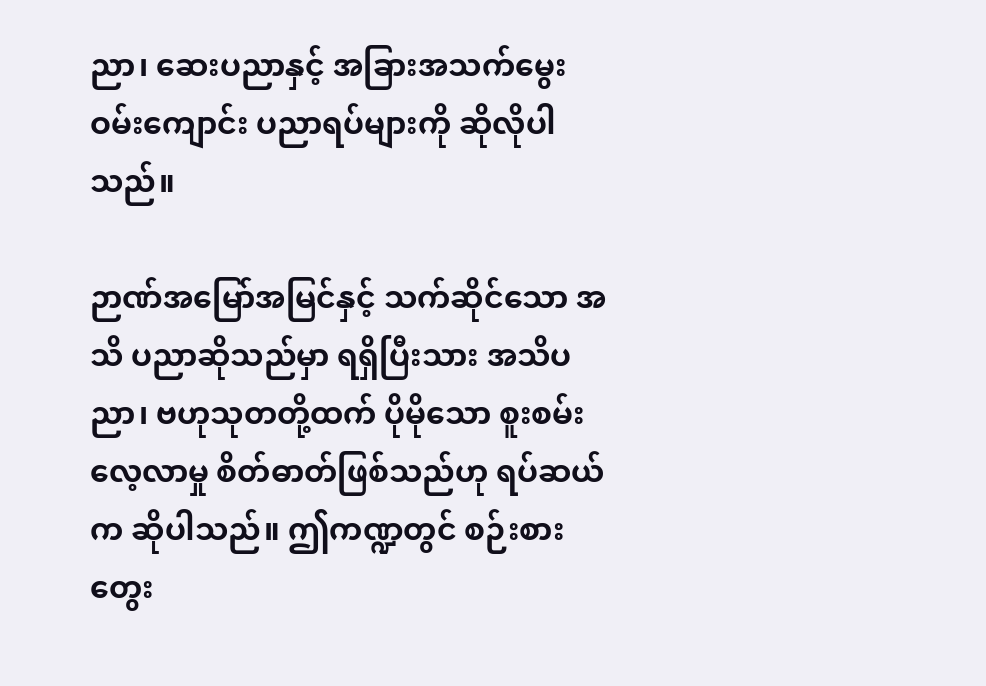ညာ၊ ဆေးပညာနှင့် အခြားအသက်မွေးဝမ်းကျောင်း ပညာရပ်များကို ဆိုလိုပါသည်။

ဉာဏ်အမြော်အမြင်နှင့် သက်ဆိုင်သော အသိ ပညာဆိုသည်မှာ ရရှိပြီးသား အသိပညာ၊ ဗဟုသုတတို့ထက် ပိုမိုသော စူးစမ်းလေ့လာမှု စိတ်ဓာတ်ဖြစ်သည်ဟု ရပ်ဆယ်က ဆိုပါသည်။ ဤကဏ္ဍတွင် စဉ်းစား တွေး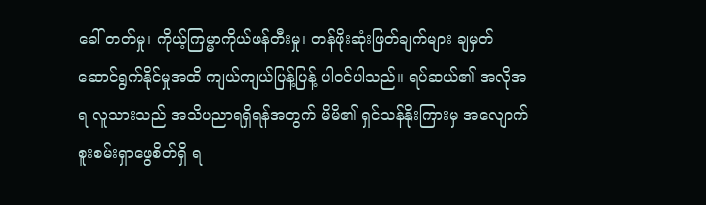ခေါ် တတ်မှု၊ ကိုယ့်ကြမ္မာကိုယ်ဖန်တီးမှု၊ တန်ဖိုးဆုံးဖြတ်ချက်များ ချမှတ် ဆောင်ရွက်နိုင်မှုအထိ ကျယ်ကျယ်ပြန့်ပြန့် ပါဝင်ပါသည်။ ရပ်ဆယ်၏ အလိုအရ လူသားသည် အသိပညာရရှိရန်အတွက် မိမိ၏ ရှင်သန်နိုးကြားမှ အလျောက် စူးစမ်းရှာဖွေစိတ်ရှိ ရ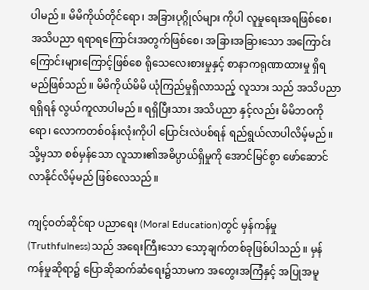ပါမည်။ မိမိကိုယ်တိုင်ရော၊ အခြားပုဂ္ဂိုလ်များ ကိုပါ လူမှုရေးအရဖြစ်စေ၊ အသိပညာ ရရာရကြောင်းအတွက်ဖြစ်စေ၊ အခြားအခြားသော အကြောင်းကြောင်းများကြောင့်ဖြစ်စေ ရိုသေလေးစားမှုနှင့် စာနာကရုဏာထားမှု ရှိရမည်ဖြစ်သည်။ မိမိကိုယ်မိမိ ယုံကြည်မှုရှိလာသည့် လူသား သည် အသိပညာရရှိရန် လွယ်ကူလာပါမည်။ ရရှိပြီးသား အသိပညာ နှင့်လည်း မိမိဘဝကိုရော၊ လောကတစ်ဝန်းလုံးကိုပါ ပြောင်းလဲပစ်ရန် ရည်ရွယ်လာပါလိမ့်မည်။ သို့မှသာ စစ်မှန်သော လူသား၏အဓိပ္ပာယ်ရှိမှုကို အောင်မြင်စွာ ဖော်ဆောင်လာနိုင်လိမ့်မည် ဖြစ်လေသည်။

ကျင့်ဝတ်ဆိုင်ရာ ပညာရေး (Moral Education)တွင် မှန်ကန်မှု (Truthfulness)သည် အရေးကြီးသော သော့ချက်တစ်ခုဖြစ်ပါသည်။ မှန်ကန်မှုဆိုရာ၌ ပြောဆိုဆက်ဆံရေး၌သာမက အတွေးအကြံနှင့် အပြုအမူ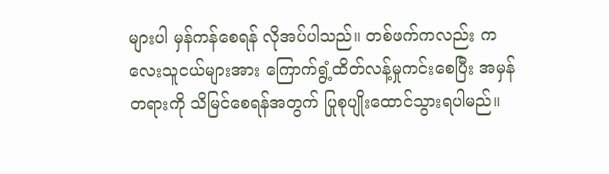များပါ မှန်ကန်စေရန် လိုအပ်ပါသည်။ တစ်ဖက်ကလည်း ကလေးသူငယ်များအား ကြောက်ရွံ့ထိတ်လန့်မှုကင်းစေပြီး အမှန်တရားကို သိမြင်စေရန်အတွက် ပြုစုပျိုးထောင်သွားရပါမည်။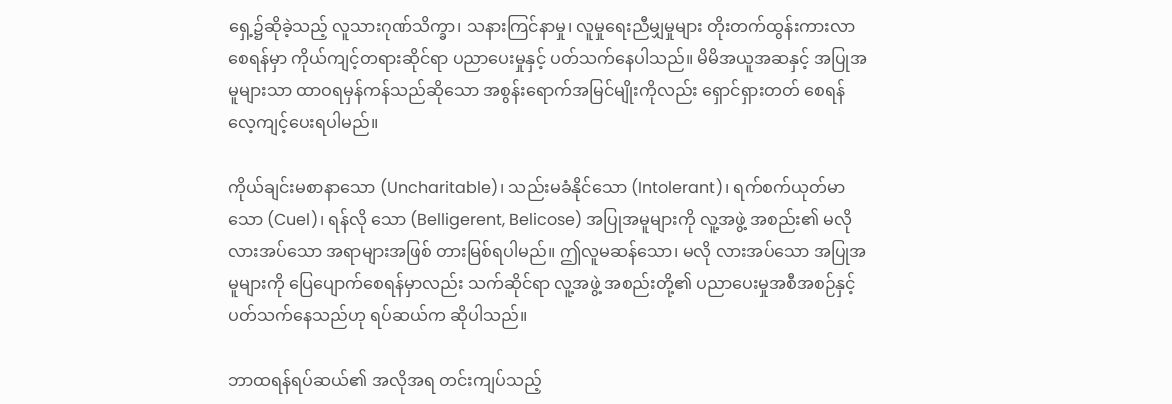ရှေ့၌ဆိုခဲ့သည့် လူသားဂုဏ်သိက္ခာ၊ သနားကြင်နာမှု၊ လူမှုရေးညီမျှမှုများ တိုးတက်ထွန်းကားလာစေရန်မှာ ကိုယ်ကျင့်တရားဆိုင်ရာ ပညာပေးမှုနှင့် ပတ်သက်နေပါသည်။ မိမိအယူအဆနှင့် အပြုအမူများသာ ထာဝရမှန်ကန်သည်ဆိုသော အစွန်းရောက်အမြင်မျိုးကိုလည်း ရှောင်ရှားတတ် စေရန် လေ့ကျင့်ပေးရပါမည်။

ကိုယ်ချင်းမစာနာသော (Uncharitable)၊ သည်းမခံနိုင်သော (Intolerant)၊ ရက်စက်ယုတ်မာသော (Cuel)၊ ရန်လို သော (Belligerent, Belicose) အပြုအမူများကို လူ့အဖွဲ့ အစည်း၏ မလို လားအပ်သော အရာများအဖြစ် တားမြစ်ရပါမည်။ ဤလူမဆန်သော၊ မလို လားအပ်သော အပြုအမူများကို ပြေပျောက်စေရန်မှာလည်း သက်ဆိုင်ရာ လူ့အဖွဲ့ အစည်းတို့၏ ပညာပေးမှုအစီအစဉ်နှင့် ပတ်သက်နေသည်ဟု ရပ်ဆယ်က ဆိုပါသည်။

ဘာထရန်ရပ်ဆယ်၏ အလိုအရ တင်းကျပ်သည့်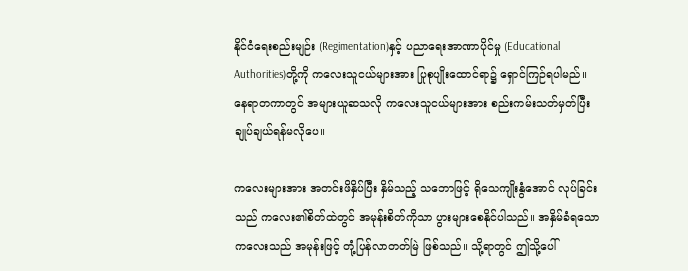နိုင်ငံရေးစည်းမျဉ်း (Regimentation)နှင့် ပညာရေးအာဏာပိုင်မှု (Educational Authorities)တို့ကို ကလေးသူငယ်များအား ပြုစုပျိုးထောင်ရာ၌ ရှောင်ကြဉ်ရပါမည်။ နေရာတကာတွင် အများယူဆသလို ကလေးသူငယ်များအား စည်းကမ်းသတ်မှတ်ပြီး ချုပ်ချယ်ရန်မလိုပေ။

ကလေးများအား အတင်းဖိနှိပ်ပြီး နှိမ်သည့် သဘောဖြင့် ရိုသေကျိုးနွံအောင် လုပ်ခြင်းသည် ကလေး၏စိတ်ထဲတွင် အမုန်းစိတ်ကိုသာ ပွားများစေနိုင်ပါသည်။ အနှိမ်ခံရသော ကလေးသည် အမုန်းဖြင့် တုံ့ပြန်လာတတ်မြဲ ဖြစ်သည်။ သို့ရာတွင် ဤသို့ပေါ်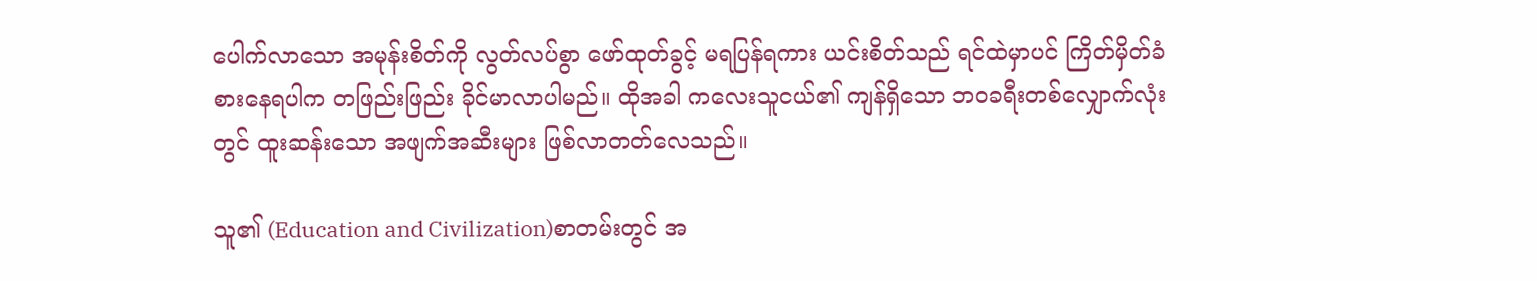ပေါက်လာသော အမုန်းစိတ်ကို လွတ်လပ်စွာ ဖော်ထုတ်ခွင့် မရပြန်ရကား ယင်းစိတ်သည် ရင်ထဲမှာပင် ကြိတ်မှိတ်ခံစားနေရပါက တဖြည်းဖြည်း ခိုင်မာလာပါမည်။ ထိုအခါ ကလေးသူငယ်၏ ကျန်ရှိသော ဘဝခရီးတစ်လျှောက်လုံးတွင် ထူးဆန်းသော အဖျက်အဆီးများ ဖြစ်လာတတ်လေသည်။

သူ၏ (Education and Civilization)စာတမ်းတွင် အ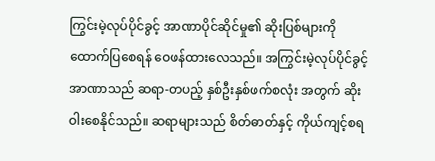ကြွင်းမဲ့လုပ်ပိုင်ခွင့် အာဏာပိုင်ဆိုင်မှု၏ ဆိုးပြစ်များကို ထောက်ပြစေရန် ဝေဖန်ထားလေသည်။ အကြွင်းမဲ့လုပ်ပိုင်ခွင့်အာဏာသည် ဆရာ-တပည့် နှစ်ဦးနှစ်ဖက်စလုံး အတွက် ဆိုးဝါးစေနိုင်သည်။ ဆရာများသည် စိတ်ဓာတ်နှင့် ကိုယ်ကျင့်စရ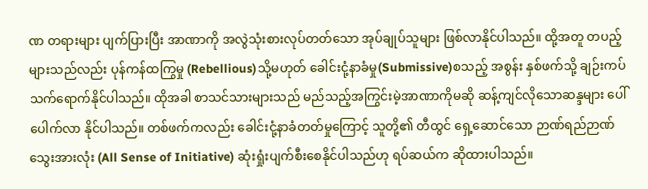ဏ တရားများ ပျက်ပြားပြီး အာဏာကို အလွဲသုံးစားလုပ်တတ်သော အုပ်ချုပ်သူများ ဖြစ်လာနိုင်ပါသည်။ ထို့အတူ တပည့်များသည်လည်း ပုန်ကန်ထကြွမှု (Rebellious)သို့မဟုတ် ခေါင်းငုံ့နာခံမှု(Submissive)စသည့် အစွန်း နှစ်ဖက်သို့ ချဉ်းကပ် သက်ရောက်နိုင်ပါသည်။ ထိုအခါ စာသင်သားများသည် မည်သည့်အကြွင်းမဲ့အာဏာကိုမဆို ဆန့်ကျင်လိုသောဆန္ဒများ ပေါ်ပေါက်လာ နိုင်ပါသည်။ တစ်ဖက်ကလည်း ခေါင်းငုံ့နာခံတတ်မှုကြောင့် သူတို့၏ တီထွင် ရှေ့ဆောင်သော ဉာဏ်ရည်ဉာဏ်သွေးအားလုံး (All Sense of Initiative) ဆုံးရှုံးပျက်စီးစေနိုင်ပါသည်ဟု ရပ်ဆယ်က ဆိုထားပါသည်။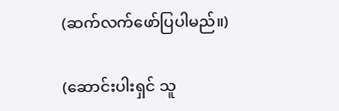(ဆက်လက်ဖော်ပြပါမည်။)

(ဆောင်းပါးရှင် သူ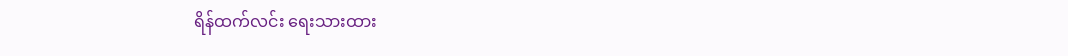ရိန်ထက်လင်း ရေးသားထား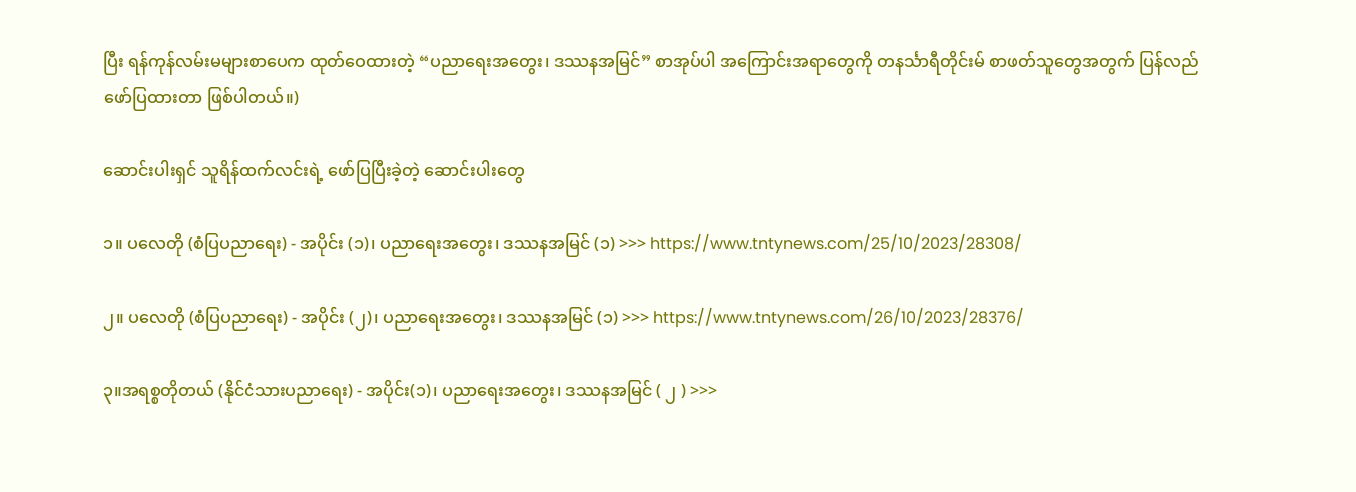ပြီး ရန်ကုန်လမ်းမများစာပေက ထုတ်ဝေထားတဲ့ “ပညာရေးအတွေး၊ ဒဿနအမြင်” စာအုပ်ပါ အကြောင်းအရာတွေကို တနင်္သာရီတိုင်းမ် စာဖတ်သူတွေအတွက် ပြန်လည်ဖော်ပြထားတာ ဖြစ်ပါတယ်။)

ဆောင်းပါးရှင် သူရိန်ထက်လင်းရဲ့ ဖော်ပြပြီးခဲ့တဲ့ ဆောင်းပါးတွေ

၁။ ပလေတို (စံပြပညာရေး) - အပိုင်း (၁)၊ ပညာရေးအတွေး၊ ဒဿနအမြင် (၁) >>> https://www.tntynews.com/25/10/2023/28308/

၂။ ပလေတို (စံပြပညာရေး) - အပိုင်း (၂)၊ ပညာရေးအတွေး၊ ဒဿနအမြင် (၁) >>> https://www.tntynews.com/26/10/2023/28376/

၃။အရစ္စတိုတယ် (နိုင်ငံသားပညာရေး) - အပိုင်း(၁)၊ ပညာရေးအတွေး၊ ဒဿနအမြင် ( ၂ ) >>>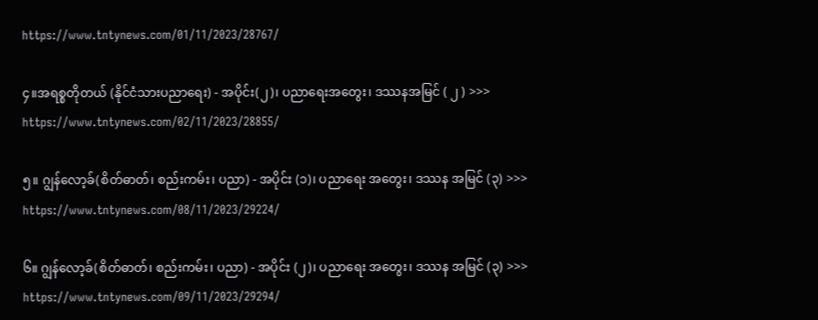https://www.tntynews.com/01/11/2023/28767/

၄။အရစ္စတိုတယ် (နိုင်ငံသားပညာရေး) - အပိုင်း(၂)၊ ပညာရေးအတွေး၊ ဒဿနအမြင် ( ၂ ) >>> https://www.tntynews.com/02/11/2023/28855/

၅။ ဂျွန်လော့ခ်(စိတ်ဓာတ်၊ စည်းကမ်း၊ ပညာ) - အပိုင်း (၁)၊ ပညာရေး အတွေး၊ ဒဿန အမြင် (၃) >>> https://www.tntynews.com/08/11/2023/29224/

၆။ ဂျွန်လော့ခ်(စိတ်ဓာတ်၊ စည်းကမ်း၊ ပညာ) - အပိုင်း (၂)၊ ပညာရေး အတွေး၊ ဒဿန အမြင် (၃) >>> https://www.tntynews.com/09/11/2023/29294/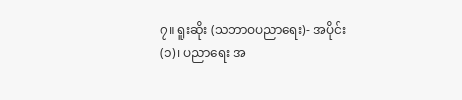၇။ ရူးဆိုး (သဘာဝပညာရေး)- အပိုင်း (၁)၊ ပညာရေး အ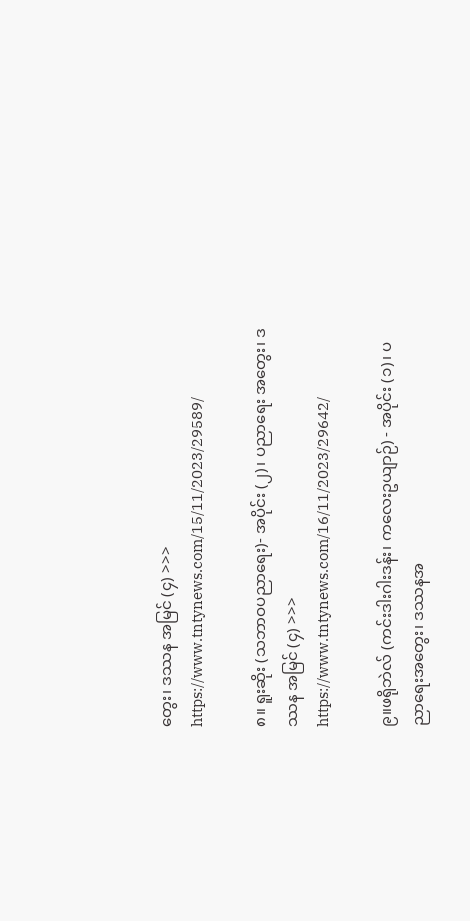တွေး၊ ဒဿန အမြင် (၄) >>> https://www.tntynews.com/15/11/2023/29589/

၈။ ရူးဆိုး (သဘာဝပညာရေး)- အပိုင်း (၂)၊ ပညာရေး အတွေး၊ ဒဿန အမြင် (၄) >>> https://www.tntynews.com/16/11/2023/29642/

၉။ဖရိုဘဲလ် (ကင်းဒါးဂါးဒန်း၊ ကလေးဥယျာဉ်) - အပိုင်း (၁)၊ ပညာရေးအတွေး၊ ဒဿနအ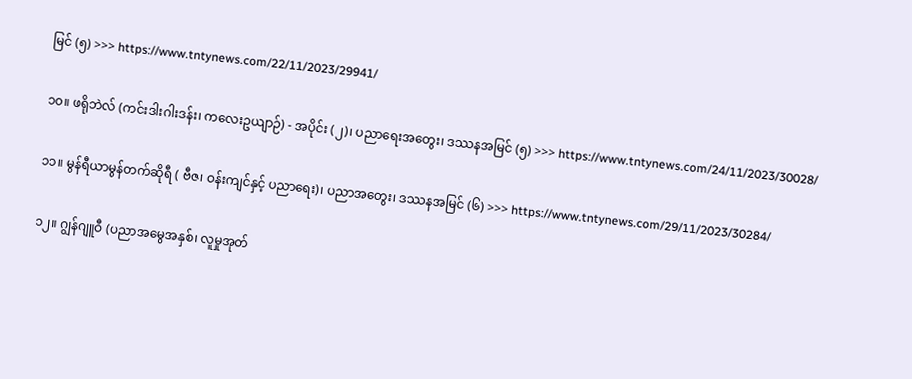မြင် (၅) >>> https://www.tntynews.com/22/11/2023/29941/

၁၀။ ဖရိုဘဲလ် (ကင်းဒါးဂါးဒန်း၊ ကလေးဥယျာဉ်) - အပိုင်း (၂)၊ ပညာရေးအတွေး၊ ဒဿနအမြင် (၅) >>> https://www.tntynews.com/24/11/2023/30028/

၁၁။ မွန်ရီယာမွန်တက်ဆိုရီ ( ဗီဇ၊ ဝန်းကျင်နှင့် ပညာရေး)၊ ပညာအတွေး၊ ဒဿနအမြင် (၆) >>> https://www.tntynews.com/29/11/2023/30284/

၁၂။ ဂျွန်ဂျူဝီ (ပညာအမွေအနှစ်၊ လူမှုအုတ်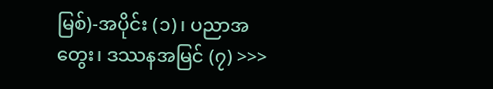မြစ်)-အပိုင်း (၁)၊ ပညာအတွေး၊ ဒဿနအမြင် (၇) >>>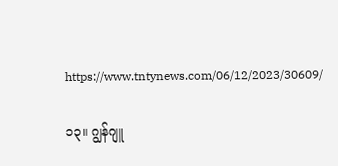https://www.tntynews.com/06/12/2023/30609/

၁၃။ ဂျွန်ဂျူ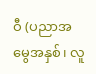ဝီ (ပညာအမွေအနှစ်၊ လူ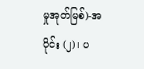မှုအုတ်မြစ်)-အပိုင်း (၂)၊ ပ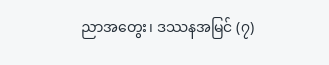ညာအတွေး၊ ဒဿနအမြင် (၇)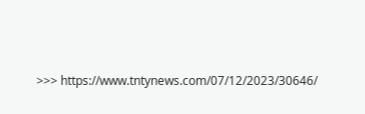>>> https://www.tntynews.com/07/12/2023/30646/